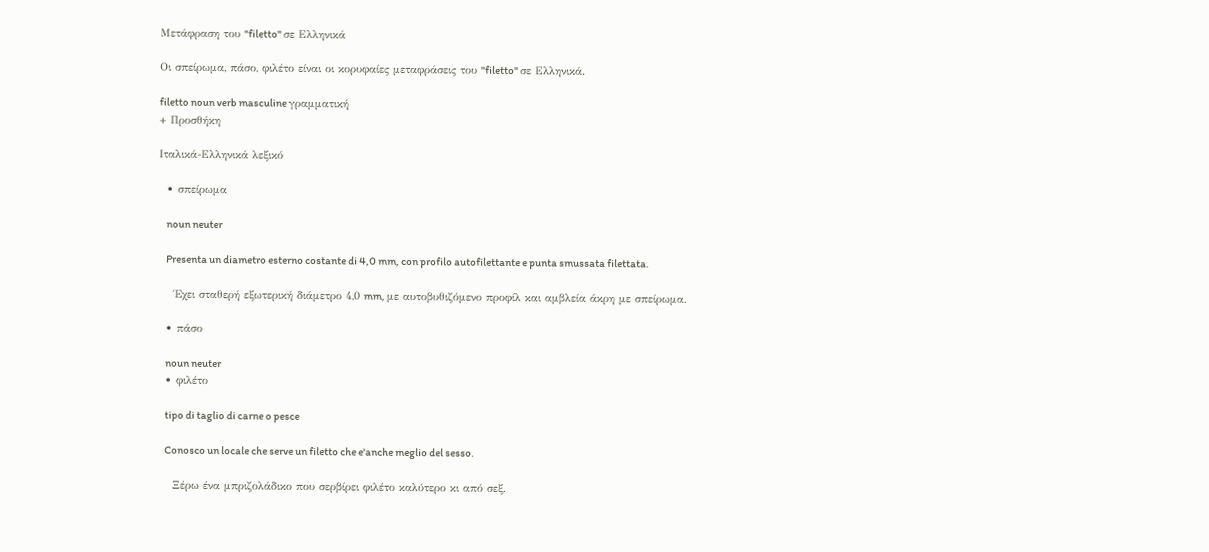Μετάφραση του "filetto" σε Ελληνικά

Οι σπείρωμα, πάσο, φιλέτο είναι οι κορυφαίες μεταφράσεις του "filetto" σε Ελληνικά.

filetto noun verb masculine γραμματική
+ Προσθήκη

Ιταλικά-Ελληνικά λεξικό

  • σπείρωμα

    noun neuter

    Presenta un diametro esterno costante di 4,0 mm, con profilo autofilettante e punta smussata filettata.

    Έχει σταθερή εξωτερική διάμετρο 4,0 mm, με αυτοβυθιζόμενο προφίλ και αμβλεία άκρη με σπείρωμα.

  • πάσο

    noun neuter
  • φιλέτο

    tipo di taglio di carne o pesce

    Conosco un locale che serve un filetto che e'anche meglio del sesso.

    Ξέρω ένα μπριζολάδικο που σερβίρει φιλέτο καλύτερο κι από σεξ.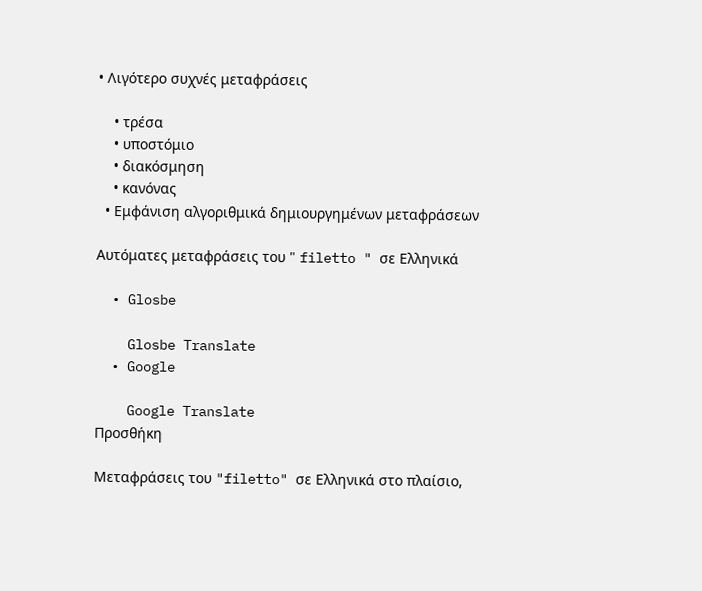• Λιγότερο συχνές μεταφράσεις

    • τρέσα
    • υποστόμιο
    • διακόσμηση
    • κανόνας
  • Εμφάνιση αλγοριθμικά δημιουργημένων μεταφράσεων

Αυτόματες μεταφράσεις του " filetto " σε Ελληνικά

  • Glosbe

    Glosbe Translate
  • Google

    Google Translate
Προσθήκη

Μεταφράσεις του "filetto" σε Ελληνικά στο πλαίσιο,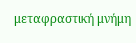μεταφραστική μνήμη